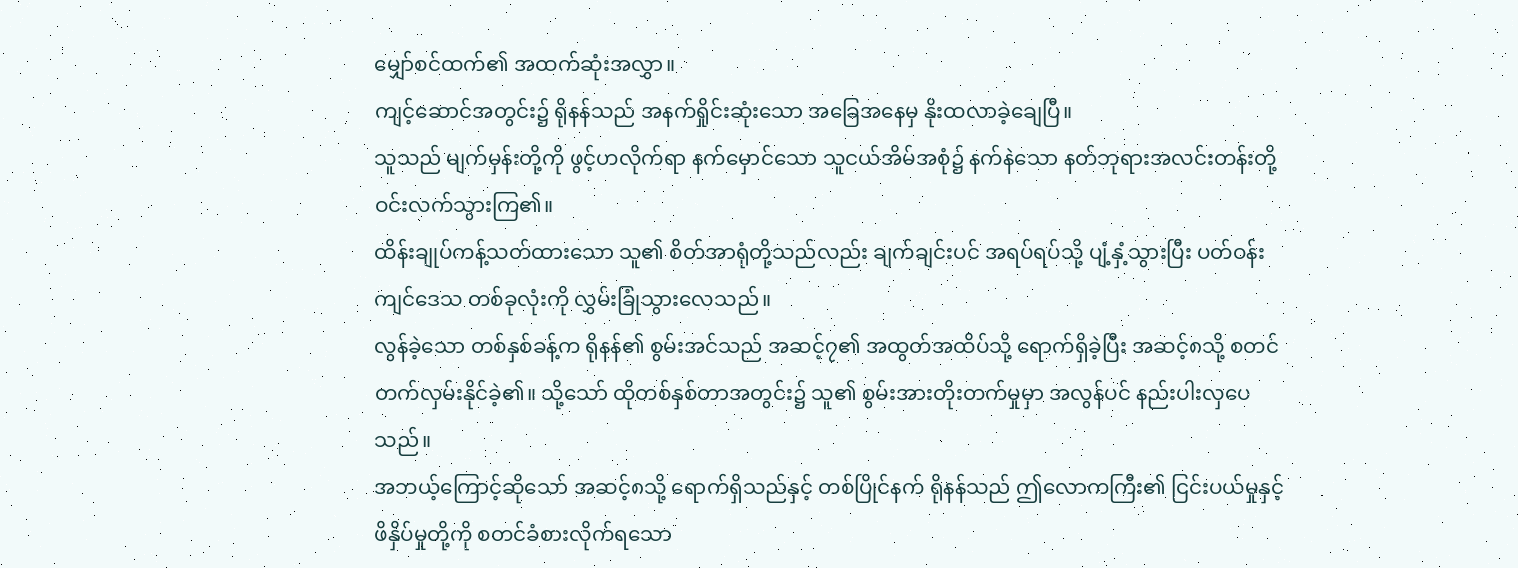မျှော်စင်ထက်၏ အထက်ဆုံးအလွှာ။
ကျင့်ဆောင်အတွင်း၌ ရိုနန်သည် အနက်ရှိုင်းဆုံးသော အခြေအနေမှ နိုးထလာခဲ့ချေပြီ။
သူသည် မျက်မှန်းတို့ကို ဖွင့်ဟလိုက်ရာ နက်မှောင်သော သူငယ်အိမ်အစုံ၌ နက်နဲသော နတ်ဘုရားအလင်းတန်းတို့ ဝင်းလက်သွားကြ၏။
ထိန်းချုပ်ကန့်သတ်ထားသော သူ၏ စိတ်အာရုံတို့သည်လည်း ချက်ချင်းပင် အရပ်ရပ်သို့ ပျံ့နှံ့သွားပြီး ပတ်ဝန်းကျင်ဒေသ တစ်ခုလုံးကို လွှမ်းခြုံသွားလေသည်။
လွန်ခဲ့သော တစ်နှစ်ခန့်က ရိုနန်၏ စွမ်းအင်သည် အဆင့်၇၏ အထွတ်အထိပ်သို့ ရောက်ရှိခဲ့ပြီး အဆင့်၈သို့ စတင်တက်လှမ်းနိုင်ခဲ့၏။ သို့သော် ထိုတစ်နှစ်တာအတွင်း၌ သူ၏ စွမ်းအားတိုးတက်မှုမှာ အလွန်ပင် နည်းပါးလှပေသည်။
အဘယ့်ကြောင့်ဆိုသော် အဆင့်၈သို့ ရောက်ရှိသည်နှင့် တစ်ပြိုင်နက် ရိုနန်သည် ဤလောကကြီး၏ ငြင်းပယ်မှုနှင့် ဖိနှိပ်မှုတို့ကို စတင်ခံစားလိုက်ရသော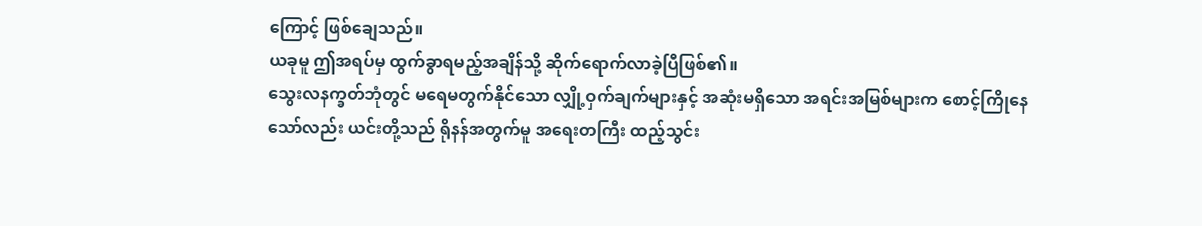ကြောင့် ဖြစ်ချေသည်။
ယခုမူ ဤအရပ်မှ ထွက်ခွာရမည့်အချိန်သို့ ဆိုက်ရောက်လာခဲ့ပြီဖြစ်၏။
သွေးလနက္ခတ်ဘုံတွင် မရေမတွက်နိုင်သော လျှို့ဝှက်ချက်များနှင့် အဆုံးမရှိသော အရင်းအမြစ်များက စောင့်ကြိုနေသော်လည်း ယင်းတို့သည် ရိုနန်အတွက်မူ အရေးတကြီး ထည့်သွင်း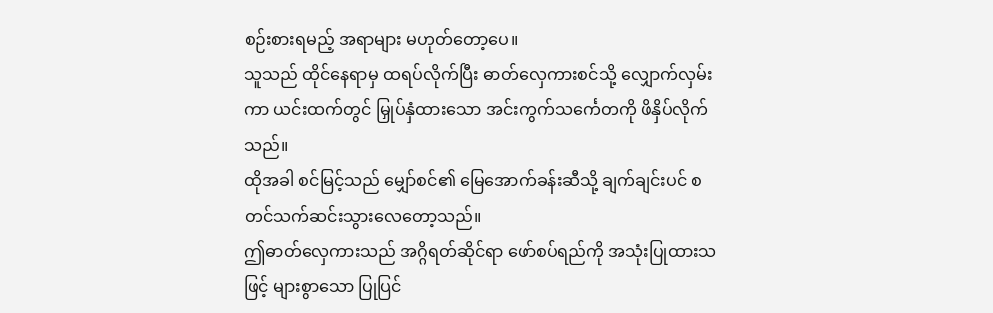စဉ်းစားရမည့် အရာများ မဟုတ်တော့ပေ။
သူသည် ထိုင်နေရာမှ ထရပ်လိုက်ပြီး ဓာတ်လှေကားစင်သို့ လျှောက်လှမ်းကာ ယင်းထက်တွင် မြှုပ်နှံထားသော အင်းကွက်သင်္ကေတကို ဖိနှိပ်လိုက်သည်။
ထိုအခါ စင်မြင့်သည် မျှော်စင်၏ မြေအောက်ခန်းဆီသို့ ချက်ချင်းပင် စတင်သက်ဆင်းသွားလေတော့သည်။
ဤဓာတ်လှေကားသည် အဂ္ဂိရတ်ဆိုင်ရာ ဖော်စပ်ရည်ကို အသုံးပြုထားသဖြင့် များစွာသော ပြုပြင်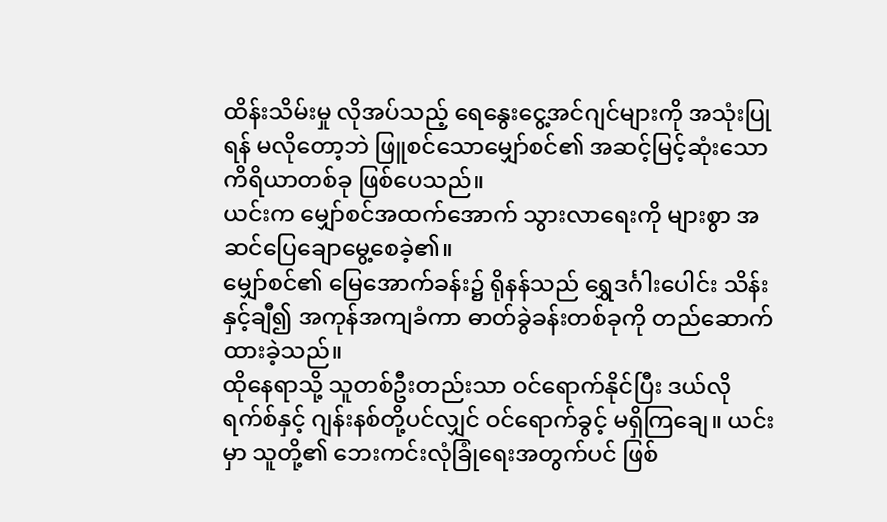ထိန်းသိမ်းမှု လိုအပ်သည့် ရေနွေးငွေ့အင်ဂျင်များကို အသုံးပြုရန် မလိုတော့ဘဲ ဖြူစင်သောမျှော်စင်၏ အဆင့်မြင့်ဆုံးသော ကိရိယာတစ်ခု ဖြစ်ပေသည်။
ယင်းက မျှော်စင်အထက်အောက် သွားလာရေးကို များစွာ အဆင်ပြေချောမွေ့စေခဲ့၏။
မျှော်စင်၏ မြေအောက်ခန်း၌ ရိုနန်သည် ရွှေဒင်္ဂါးပေါင်း သိန်းနှင့်ချီ၍ အကုန်အကျခံကာ ဓာတ်ခွဲခန်းတစ်ခုကို တည်ဆောက်ထားခဲ့သည်။
ထိုနေရာသို့ သူတစ်ဦးတည်းသာ ဝင်ရောက်နိုင်ပြီး ဒယ်လိုရက်စ်နှင့် ဂျန်းနစ်တို့ပင်လျှင် ဝင်ရောက်ခွင့် မရှိကြချေ။ ယင်းမှာ သူတို့၏ ဘေးကင်းလုံခြုံရေးအတွက်ပင် ဖြစ်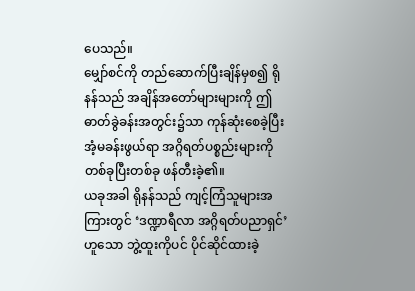ပေသည်။
မျှော်စင်ကို တည်ဆောက်ပြီးချိန်မှစ၍ ရိုနန်သည် အချိန်အတော်များများကို ဤဓာတ်ခွဲခန်းအတွင်း၌သာ ကုန်ဆုံးစေခဲ့ပြီး အံ့မခန်းဖွယ်ရာ အဂ္ဂိရတ်ပစ္စည်းများကို တစ်ခုပြီးတစ်ခု ဖန်တီးခဲ့၏။
ယခုအခါ ရိုနန်သည် ကျင့်ကြံသူများအကြားတွင် ‘ဒဏ္ဍာရီလာ အဂ္ဂိရတ်ပညာရှင်’ ဟူသော ဘွဲ့ထူးကိုပင် ပိုင်ဆိုင်ထားခဲ့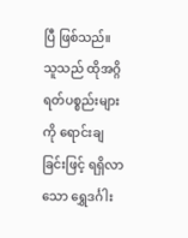ပြီ ဖြစ်သည်။ သူသည် ထိုအဂ္ဂိရတ်ပစ္စည်းများကို ရောင်းချခြင်းဖြင့် ရရှိလာသော ရွှေဒင်္ဂါး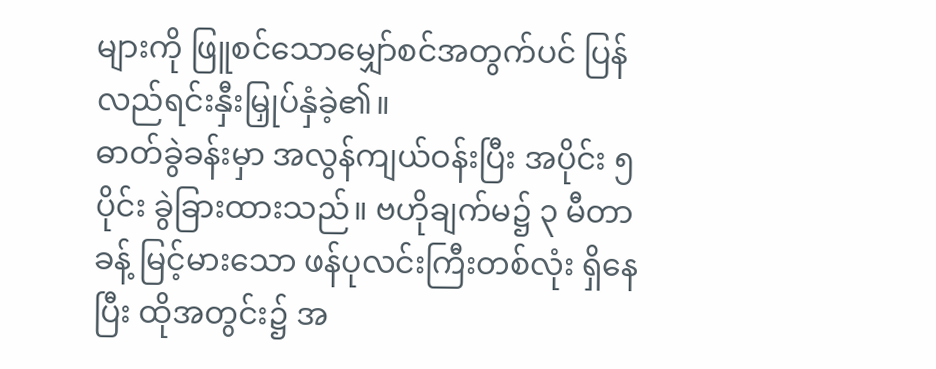များကို ဖြူစင်သောမျှော်စင်အတွက်ပင် ပြန်လည်ရင်းနှီးမြှုပ်နှံခဲ့၏။
ဓာတ်ခွဲခန်းမှာ အလွန်ကျယ်ဝန်းပြီး အပိုင်း ၅ ပိုင်း ခွဲခြားထားသည်။ ဗဟိုချက်မ၌ ၃ မီတာခန့် မြင့်မားသော ဖန်ပုလင်းကြီးတစ်လုံး ရှိနေပြီး ထိုအတွင်း၌ အ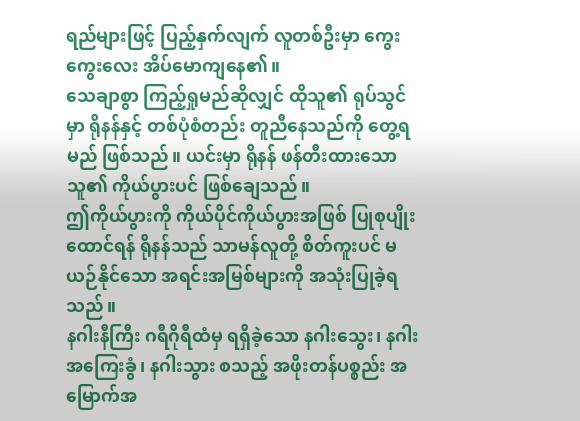ရည်များဖြင့် ပြည့်နှက်လျက် လူတစ်ဦးမှာ ကွေးကွေးလေး အိပ်မောကျနေ၏။
သေချာစွာ ကြည့်ရှုမည်ဆိုလျှင် ထိုသူ၏ ရုပ်သွင်မှာ ရိုနန်နှင့် တစ်ပုံစံတည်း တူညီနေသည်ကို တွေ့ရမည် ဖြစ်သည်။ ယင်းမှာ ရိုနန် ဖန်တီးထားသော သူ၏ ကိုယ်ပွားပင် ဖြစ်ချေသည်။
ဤကိုယ်ပွားကို ကိုယ်ပိုင်ကိုယ်ပွားအဖြစ် ပြုစုပျိုးထောင်ရန် ရိုနန်သည် သာမန်လူတို့ စိတ်ကူးပင် မယဉ်နိုင်သော အရင်းအမြစ်များကို အသုံးပြုခဲ့ရသည်။
နဂါးနီကြီး ဂရီဂိုရီထံမှ ရရှိခဲ့သော နဂါးသွေး၊ နဂါးအကြေးခွံ၊ နဂါးသွား စသည့် အဖိုးတန်ပစ္စည်း အမြောက်အ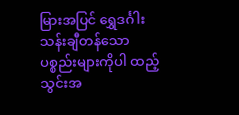မြားအပြင် ရွှေဒင်္ဂါး သန်းချီတန်သော ပစ္စည်းများကိုပါ ထည့်သွင်းအ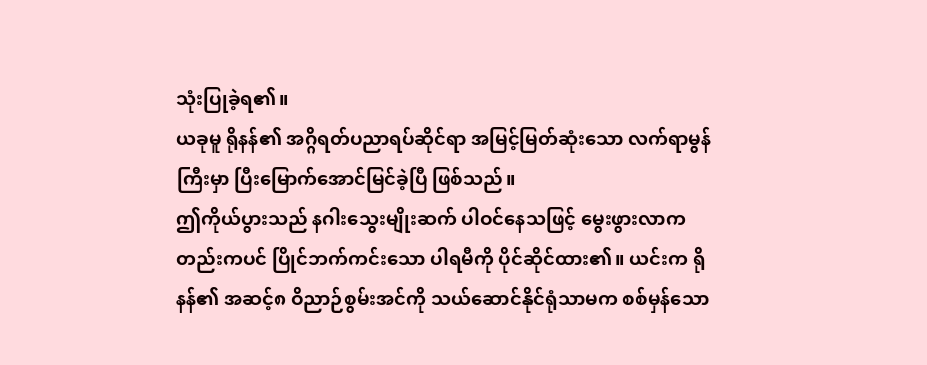သုံးပြုခဲ့ရ၏။
ယခုမူ ရိုနန်၏ အဂ္ဂိရတ်ပညာရပ်ဆိုင်ရာ အမြင့်မြတ်ဆုံးသော လက်ရာမွန်ကြီးမှာ ပြီးမြောက်အောင်မြင်ခဲ့ပြီ ဖြစ်သည်။
ဤကိုယ်ပွားသည် နဂါးသွေးမျိုးဆက် ပါဝင်နေသဖြင့် မွေးဖွားလာကတည်းကပင် ပြိုင်ဘက်ကင်းသော ပါရမီကို ပိုင်ဆိုင်ထား၏။ ယင်းက ရိုနန်၏ အဆင့်၈ ဝိညာဉ်စွမ်းအင်ကို သယ်ဆောင်နိုင်ရုံသာမက စစ်မှန်သော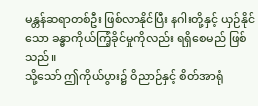မန္တန်ဆရာတစ်ဦး ဖြစ်လာနိုင်ပြီး နဂါးတို့နှင့် ယှဉ်နိုင်သော ခန္ဓာကိုယ်ကြံ့ခိုင်မှုကိုလည်း ရရှိစေမည် ဖြစ်သည်။
သို့သော် ဤကိုယ်ပွား၌ ဝိညာဉ်နှင့် စိတ်အာရုံ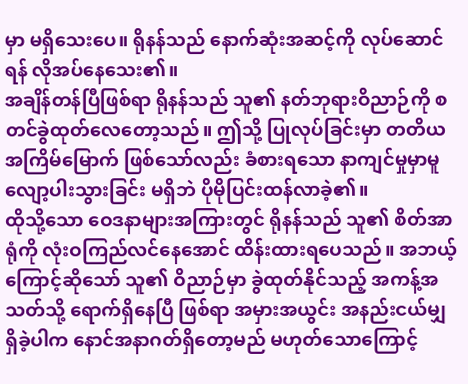မှာ မရှိသေးပေ။ ရိုနန်သည် နောက်ဆုံးအဆင့်ကို လုပ်ဆောင်ရန် လိုအပ်နေသေး၏။
အချိန်တန်ပြီဖြစ်ရာ ရိုနန်သည် သူ၏ နတ်ဘုရားဝိညာဉ်ကို စတင်ခွဲထုတ်လေတော့သည်။ ဤသို့ ပြုလုပ်ခြင်းမှာ တတိယအကြိမ်မြောက် ဖြစ်သော်လည်း ခံစားရသော နာကျင်မှုမှာမူ လျော့ပါးသွားခြင်း မရှိဘဲ ပိုမိုပြင်းထန်လာခဲ့၏။
ထိုသို့သော ဝေဒနာများအကြားတွင် ရိုနန်သည် သူ၏ စိတ်အာရုံကို လုံးဝကြည်လင်နေအောင် ထိန်းထားရပေသည်။ အဘယ့်ကြောင့်ဆိုသော် သူ၏ ဝိညာဉ်မှာ ခွဲထုတ်နိုင်သည့် အကန့်အသတ်သို့ ရောက်ရှိနေပြီ ဖြစ်ရာ အမှားအယွင်း အနည်းငယ်မျှ ရှိခဲ့ပါက နောင်အနာဂတ်ရှိတော့မည် မဟုတ်သောကြောင့်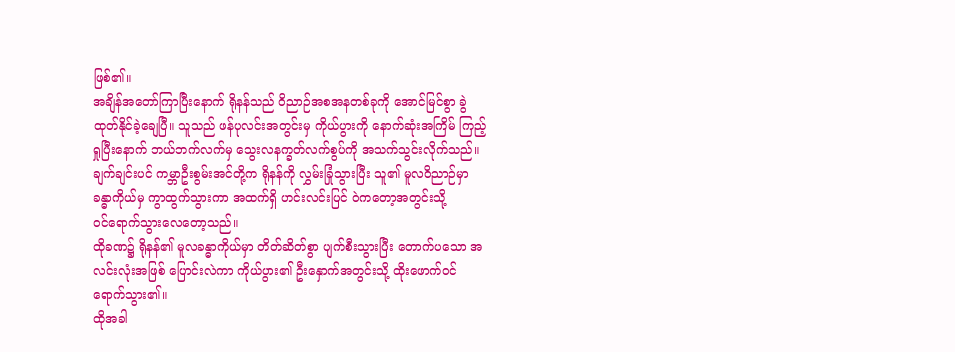ဖြစ်၏။
အချိန်အတော်ကြာပြီးနောက် ရိုနန်သည် ဝိညာဉ်အစအနတစ်ခုကို အောင်မြင်စွာ ခွဲထုတ်နိုင်ခဲ့ချေပြီ။ သူသည် ဖန်ပုလင်းအတွင်းမှ ကိုယ်ပွားကို နောက်ဆုံးအကြိမ် ကြည့်ရှုပြီးနောက် ဘယ်ဘက်လက်မှ သွေးလနက္ခတ်လက်စွပ်ကို အသက်သွင်းလိုက်သည်။
ချက်ချင်းပင် ကမ္ဘာဦးစွမ်းအင်တို့က ရိုနန်ကို လွှမ်းခြုံသွားပြီး သူ၏ မူလဝိညာဉ်မှာ ခန္ဓာကိုယ်မှ ကွာထွက်သွားကာ အထက်ရှိ ဟင်းလင်းပြင် ဝဲကတော့အတွင်းသို့
ဝင်ရောက်သွားလေတော့သည်။
ထိုခဏ၌ ရိုနန်၏ မူလခန္ဓာကိုယ်မှာ တိတ်ဆိတ်စွာ ပျက်စီးသွားပြီး တောက်ပသော အလင်းလုံးအဖြစ် ပြောင်းလဲကာ ကိုယ်ပွား၏ ဦးနှောက်အတွင်းသို့ ထိုးဖောက်ဝင်ရောက်သွား၏။
ထိုအခါ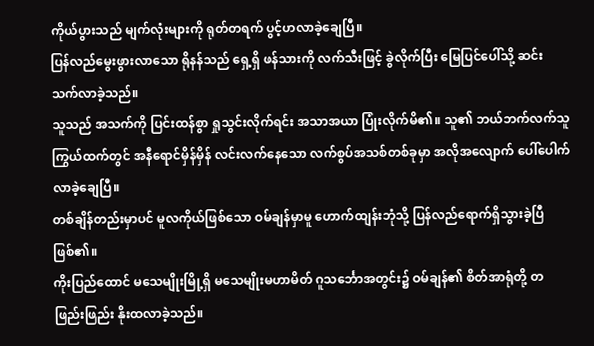ကိုယ်ပွားသည် မျက်လုံးများကို ရုတ်တရက် ပွင့်ဟလာခဲ့ချေပြီ။
ပြန်လည်မွေးဖွားလာသော ရိုနန်သည် ရှေ့ရှိ ဖန်သားကို လက်သီးဖြင့် ခွဲလိုက်ပြီး မြေပြင်ပေါ်သို့ ဆင်းသက်လာခဲ့သည်။
သူသည် အသက်ကို ပြင်းထန်စွာ ရှုသွင်းလိုက်ရင်း အသာအယာ ပြုံးလိုက်မိ၏။ သူ၏ ဘယ်ဘက်လက်သူကြွယ်ထက်တွင် အနီရောင်မှိန်မှိန် လင်းလက်နေသော လက်စွပ်အသစ်တစ်ခုမှာ အလိုအလျောက် ပေါ်ပေါက်လာခဲ့ချေပြီ။
တစ်ချိန်တည်းမှာပင် မူလကိုယ်ဖြစ်သော ဝမ်ချန်မှာမူ ဟောက်ထျန်းဘုံသို့ ပြန်လည်ရောက်ရှိသွားခဲ့ပြီ ဖြစ်၏။
ကိုးပြည်ထောင် မသေမျိုးမြို့ရှိ မသေမျိုးမဟာမိတ် ဂူသင်္ဘောအတွင်း၌ ဝမ်ချန်၏ စိတ်အာရုံတို့ တဖြည်းဖြည်း နိုးထလာခဲ့သည်။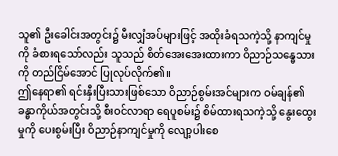သူ၏ ဦးခေါင်းအတွင်း၌ မီးလျှံအပ်များဖြင့် အထိုးခံရသကဲ့သို့ နာကျင်မှုကို ခံစားရသော်လည်း သူသည် စိတ်အေးအေးထားကာ ဝိညာဉ်သန္ဓေသားကို တည်ငြိမ်အောင် ပြုလုပ်လိုက်၏။
ဤနေရာ၏ ရင်းနှီးပြီးသားဖြစ်သော ဝိညာဉ်စွမ်းအင်များက ဝမ်ချန်၏ ခန္ဓာကိုယ်အတွင်းသို့ စီးဝင်လာရာ ရေပူစမ်း၌ စိမ်ထားရသကဲ့သို့ နွေးထွေးမှုကို ပေးစွမ်းပြီး ဝိညာဉ်နာကျင်မှုကို လျော့ပါးစေ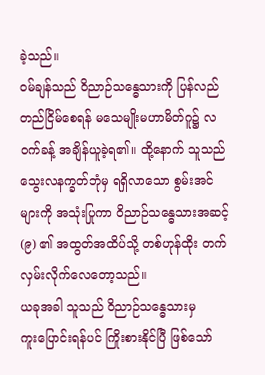ခဲ့သည်။
ဝမ်ချန်သည် ဝိညာဉ်သန္ဓေသားကို ပြန်လည်တည်ငြိမ်စေရန် မသေမျိုးမဟာမိတ်ဂူ၌ လဝက်ခန့် အချိန်ယူခဲ့ရ၏။ ထို့နောက် သူသည် သွေးလနက္ခတ်ဘုံမှ ရရှိလာသော စွမ်းအင်များကို အသုံးပြုကာ ဝိညာဉ်သန္ဓေသားအဆင့် (၉) ၏ အထွတ်အထိပ်သို့ တစ်ဟုန်ထိုး တက်လှမ်းလိုက်လေတော့သည်။
ယခုအခါ သူသည် ဝိညာဉ်သန္ဓေသားမှ
ကူးပြောင်းရန်ပင် ကြိုးစားနိုင်ပြီ ဖြစ်သော်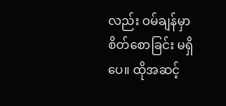လည်း ဝမ်ချန်မှာ စိတ်စောခြင်း မရှိပေ။ ထိုအဆင့်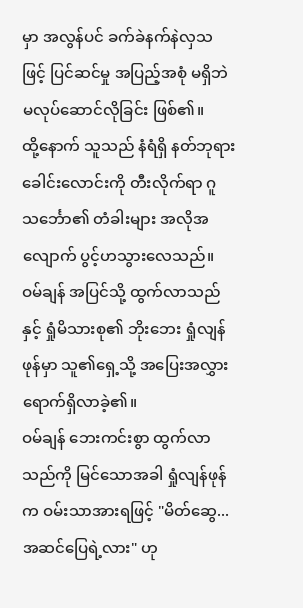မှာ အလွန်ပင် ခက်ခဲနက်နဲလှသဖြင့် ပြင်ဆင်မှု အပြည့်အစုံ မရှိဘဲ မလုပ်ဆောင်လိုခြင်း ဖြစ်၏။
ထို့နောက် သူသည် နံရံရှိ နတ်ဘုရားခေါင်းလောင်းကို တီးလိုက်ရာ ဂူသင်္ဘော၏ တံခါးများ အလိုအလျောက် ပွင့်ဟသွားလေသည်။ ဝမ်ချန် အပြင်သို့ ထွက်လာသည်နှင့် ရှုံမိသားစု၏ ဘိုးဘေး ရှုံလျန်ဖုန်မှာ သူ၏ရှေ့သို့ အပြေးအလွှား ရောက်ရှိလာခဲ့၏။
ဝမ်ချန် ဘေးကင်းစွာ ထွက်လာသည်ကို မြင်သောအခါ ရှုံလျန်ဖုန်က ဝမ်းသာအားရဖြင့် "မိတ်ဆွေ... အဆင်ပြေရဲ့လား" ဟု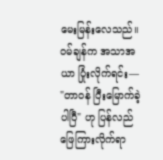မေးမြန်းလေသည်။
ဝမ်ချန်က အသာအယာ ပြုံးလိုက်ရင်း—
"တာဝန် ပြီးမြောက်ခဲ့ပါပြီ" ဟု ပြန်လည်ဖြေကြားလိုက်ရာ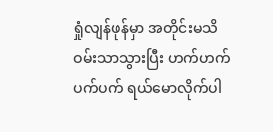ရှုံလျန်ဖုန်မှာ အတိုင်းမသိ ဝမ်းသာသွားပြီး ဟက်ဟက်ပက်ပက် ရယ်မောလိုက်ပါ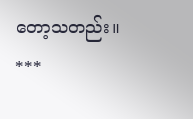တော့သတည်း။
***